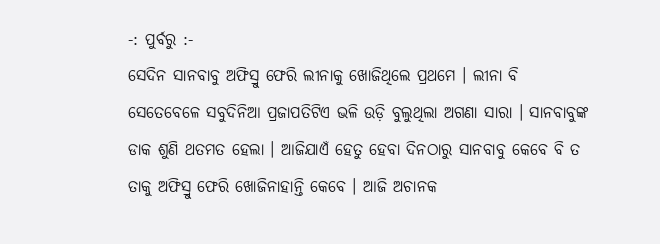-: ପୁର୍ବରୁ :-
ସେଦିନ ସାନବାବୁ ଅଫିସ୍ରୁ ଫେରି ଲୀନାକୁ ଖୋଜିଥିଲେ ପ୍ରଥମେ । ଲୀନା ବି ସେତେବେଳେ ସବୁଦିନିଆ ପ୍ରଜାପତିଟିଏ ଭଳି ଉଡ଼ି ବୁଲୁଥିଲା ଅଗଣା ସାରା । ସାନବାବୁଙ୍କ ଡାକ ଶୁଣି ଥତମତ ହେଲା । ଆଜିଯାଏଁ ହେତୁ ହେବା ଦିନଠାରୁ ସାନବାବୁ କେବେ ବି ତ ତାକୁ ଅଫିସ୍ରୁ ଫେରି ଖୋଜିନାହାନ୍ତି କେବେ । ଆଜି ଅଚାନକ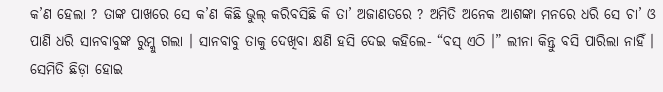କ’ଣ ହେଲା ? ତାଙ୍କ ପାଖରେ ସେ କ’ଣ କିଛି ଭୁଲ୍ କରିବସିଛି କି ତା’ ଅଜାଣତରେ ? ଅମିତି ଅନେକ ଆଶଙ୍କା ମନରେ ଧରି ସେ ଚା’ ଓ ପାଣି ଧରି ସାନବାବୁଙ୍କ ରୁମ୍କୁ ଗଲା । ସାନବାବୁ ତାକୁ ଦେଖିବା କ୍ଷଣି ହସି ଦେଇ କହିଲେ- “ବସ୍ ଏଠି ।” ଲୀନା କିନ୍ତୁ ବସି ପାରିଲା ନାହିଁ । ସେମିତି ଛିଡ଼ା ହୋଇ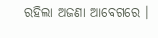ରହିଲା ଅଜଣା ଆବେଗରେ ।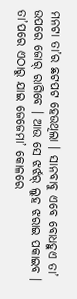ମନଟା ତା’ର ଛଟପଟ ହେଉଥିଲା । ସାନବାବୁ ଏବେ ବୋଧହୁଏ ତା’ ଉପରେ ଜୋର୍ ରାଗିବେ । ଆଉ ସେ ଝର୍ଝର୍ ଲୁହ ଝରାଇ ପକାଇବ । ତା’ପରେ ଏଠାରୁ ଯାଇ ଜେଜେମା’ କୋଳରେ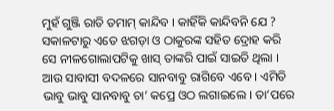ମୁହଁ ଗୁଞ୍ଜି ରାତି ତମାମ୍ କାନ୍ଦିବ । କାହିଁକି କାନ୍ଦିବନି ଯେ ? ସକାଳଟାରୁ ଏତେ ଝଗଡ଼ା ଓ ଠାକୁରଙ୍କ ସହିତ ଦ୍ରୋହ କରି ସେ ନୀଳଗୋଲାପଟିକୁ ଖାସ୍ ତାଙ୍କରି ପାଇଁ ସାଇତି ଥିଲା । ଆଉ ସାବାସୀ ବଦଳରେ ସାନବାବୁ ରାଗିବେ ଏବେ । ଏମିତି ଭାବୁ ଭାବୁ ସାନବାବୁ ଚା’ କପ୍ରେ ଓଠ ଲଗାଇଲେ । ତା’ପରେ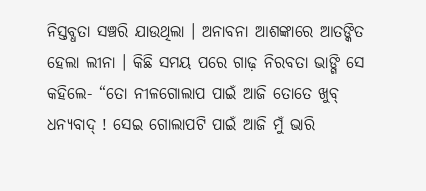ନିସ୍ତବ୍ଧତା ସଞ୍ଚରି ଯାଉଥିଲା । ଅନାବନା ଆଶଙ୍କାରେ ଆତଙ୍କିତ ହେଲା ଲୀନା । କିଛି ସମୟ ପରେ ଗାଢ଼ ନିରବତା ଭାଙ୍ଗି ସେ କହିଲେ- “ତୋ ନୀଳଗୋଲାପ ପାଇଁ ଆଜି ତୋତେ ଖୁବ୍ ଧନ୍ୟବାଦ୍ ! ସେଇ ଗୋଲାପଟି ପାଇଁ ଆଜି ମୁଁ ଭାରି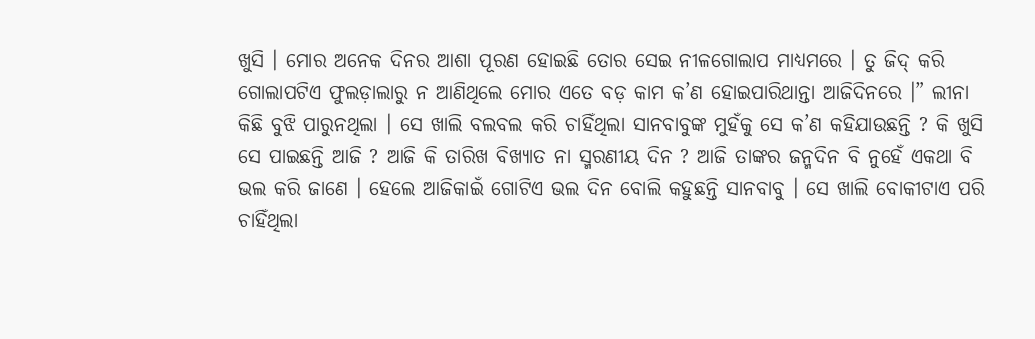ଖୁସି । ମୋର ଅନେକ ଦିନର ଆଶା ପୂରଣ ହୋଇଛି ତୋର ସେଇ ନୀଳଗୋଲାପ ମାଧ୍ୟମରେ । ତୁ ଜିଦ୍ କରି ଗୋଲାପଟିଏ ଫୁଲଡ଼ାଲାରୁ ନ ଆଣିଥିଲେ ମୋର ଏତେ ବଡ଼ କାମ କ’ଣ ହୋଇପାରିଥାନ୍ତା ଆଜିଦିନରେ ।” ଲୀନା କିଛି ବୁଝି ପାରୁନଥିଲା । ସେ ଖାଲି ବଲବଲ କରି ଚାହିଁଥିଲା ସାନବାବୁଙ୍କ ମୁହଁକୁ ସେ କ’ଣ କହିଯାଉଛନ୍ତି ? କି ଖୁସି ସେ ପାଇଛନ୍ତି ଆଜି ? ଆଜି କି ତାରିଖ ବିଖ୍ୟାତ ନା ସ୍ମରଣୀୟ ଦିନ ? ଆଜି ତାଙ୍କର ଜନ୍ମଦିନ ବି ନୁହେଁ ଏକଥା ବି ଭଲ କରି ଜାଣେ । ହେଲେ ଆଜିକାଇଁ ଗୋଟିଏ ଭଲ ଦିନ ବୋଲି କହୁଛନ୍ତି ସାନବାବୁ । ସେ ଖାଲି ବୋକୀଟାଏ ପରି ଚାହିଁଥିଲା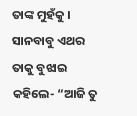ତାଙ୍କ ମୁହଁକୁ ।
ସାନବାବୁ ଏଥର ତାକୁ ବୁଝାଇ କହିଲେ- “ଆଜି ତୁ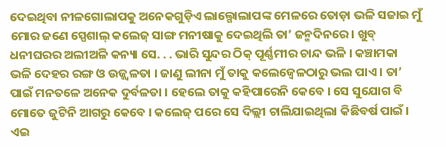ଦେଇଥିବା ନୀଳଗୋଲାପକୁ ଅନେକଗୁଡ଼ିଏ ଲାଲ୍ଗୋଲାପଙ୍କ ମେଳରେ ତୋଡ଼ା ଭଳି ସଜାଇ ମୁଁ ମୋର ଜଣେ ସ୍ପେଶାଲ୍ କଲେଜ୍ ସାଙ୍ଗ ମନୀଷାକୁ ଦେଇଥିଲି ତା’ ଜନ୍ମଦିନରେ । ଖୁବ୍ ଧନୀଘରର ଅଲୀଅଳି କନ୍ୟା ସେ. . . ଭାରି ସୁନ୍ଦର ଠିକ୍ ପୂର୍ଣ୍ଣମୀର ଚାନ୍ଦ ଭଳି । କଞ୍ଚାମକା ଭଳି ଦେହର ରଙ୍ଗ ଓ ଉଜ୍ଜ୍ୱଳତା । ଜାଣୁ ଲୀନା ମୁଁ ତାକୁ କଲେଜ୍ବେଳଠାରୁ ଭଲ ପାଏ । ତା’ ପାଇଁ ମନତଳେ ଅନେକ ଦୁର୍ବଳତା । ହେଲେ ତାକୁ କହିପାରେନି କେବେ । ସେ ସୁଯୋଗ ବି ମୋତେ ଜୁଟିନି ଆଗରୁ କେବେ । କଲେଜ୍ ପରେ ସେ ଦିଲ୍ଲୀ ଚାଲିଯାଇଥିଲା କିଛିବର୍ଷ ପାଇଁ । ଏଇ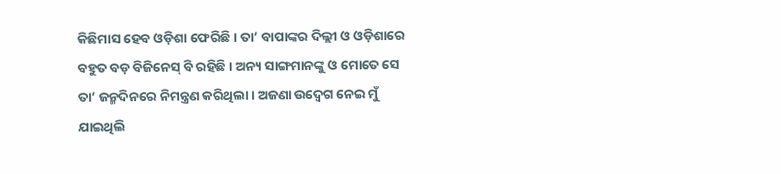କିଛିମାସ ହେବ ଓଡ଼ିଶା ଫେରିଛି । ତା’ ବାପାଙ୍କର ଦିଲ୍ଲୀ ଓ ଓଡ଼ିଶାରେ ବହୁତ ବଡ଼ ବିଜିନେସ୍ ବି ରହିଛି । ଅନ୍ୟ ସାଙ୍ଗମାନଙ୍କୁ ଓ ମୋତେ ସେ ତା’ ଜନ୍ମଦିନରେ ନିମନ୍ତ୍ରଣ କରିଥିଲା । ଅଜଣା ଉଦ୍ବେଗ ନେଇ ମୁଁ ଯାଇଥିଲି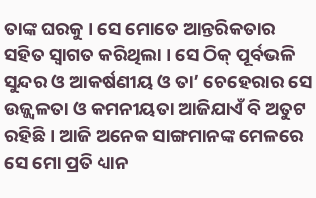ତାଙ୍କ ଘରକୁ । ସେ ମୋତେ ଆନ୍ତରିକତାର ସହିତ ସ୍ୱାଗତ କରିଥିଲା । ସେ ଠିକ୍ ପୂର୍ବଭଳି ସୁନ୍ଦର ଓ ଆକର୍ଷଣୀୟ ଓ ତା’ ଚେହେରାର ସେ ଉଜ୍ଜ୍ୱଳତା ଓ କମନୀୟତା ଆଜିଯାଏଁ ବି ଅତୁଟ ରହିଛି । ଆଜି ଅନେକ ସାଙ୍ଗମାନଙ୍କ ମେଳରେ ସେ ମୋ ପ୍ରତି ଧ୍ୟାନ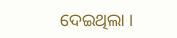ଦେଇଥିଲା ।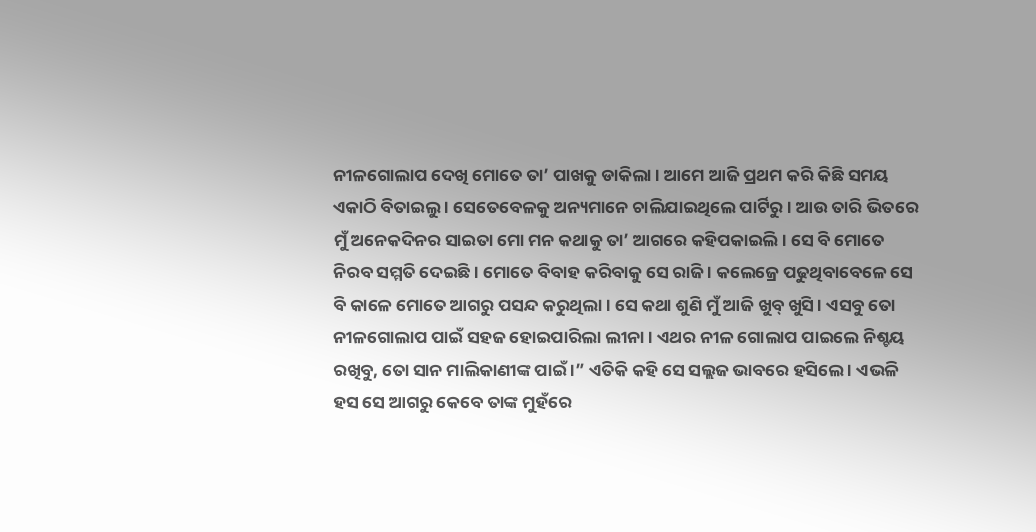ନୀଳଗୋଲାପ ଦେଖି ମୋତେ ତା’ ପାଖକୁ ଡାକିଲା । ଆମେ ଆଜି ପ୍ରଥମ କରି କିଛି ସମୟ ଏକାଠି ବିତାଇଲୁ । ସେତେବେଳକୁ ଅନ୍ୟମାନେ ଚାଲିଯାଇଥିଲେ ପାର୍ଟିରୁ । ଆଉ ତାରି ଭିତରେ ମୁଁ ଅନେକଦିନର ସାଇତା ମୋ ମନ କଥାକୁ ତା’ ଆଗରେ କହିପକାଇଲି । ସେ ବି ମୋତେ ନିରବ ସମ୍ମତି ଦେଇଛି । ମୋତେ ବିବାହ କରିବାକୁ ସେ ରାଜି । କଲେଜ୍ରେ ପଢୁଥିବାବେଳେ ସେ ବି କାଳେ ମୋତେ ଆଗରୁ ପସନ୍ଦ କରୁଥିଲା । ସେ କଥା ଶୁଣି ମୁଁ ଆଜି ଖୁବ୍ ଖୁସି । ଏସବୁ ତୋ ନୀଳଗୋଲାପ ପାଇଁ ସହଜ ହୋଇପାରିଲା ଲୀନା । ଏଥର ନୀଳ ଗୋଲାପ ପାଇଲେ ନିଶ୍ଚୟ ରଖିବୁ, ତୋ ସାନ ମାଲିକାଣୀଙ୍କ ପାଇଁ ।” ଏତିକି କହି ସେ ସଲ୍ଲଜ ଭାବରେ ହସିଲେ । ଏଭଳି ହସ ସେ ଆଗରୁ କେବେ ତାଙ୍କ ମୁହଁରେ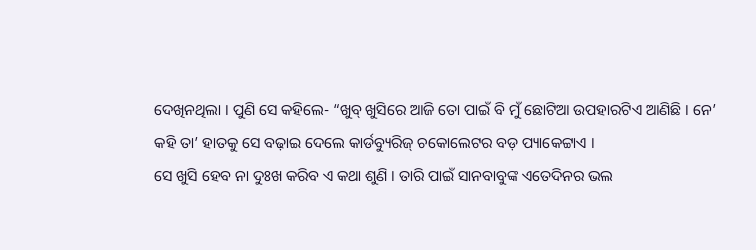ଦେଖିନଥିଲା । ପୁଣି ସେ କହିଲେ- “ଖୁବ୍ ଖୁସିରେ ଆଜି ତୋ ପାଇଁ ବି ମୁଁ ଛୋଟିଆ ଉପହାରଟିଏ ଆଣିଛି । ନେ’ କହି ତା’ ହାତକୁ ସେ ବଢ଼ାଇ ଦେଲେ କାର୍ଡବ୍ୟୁରିଜ୍ ଚକୋଲେଟର ବଡ଼ ପ୍ୟାକେଟ୍ଟାଏ ।
ସେ ଖୁସି ହେବ ନା ଦୁଃଖ କରିବ ଏ କଥା ଶୁଣି । ତାରି ପାଇଁ ସାନବାବୁଙ୍କ ଏତେଦିନର ଭଲ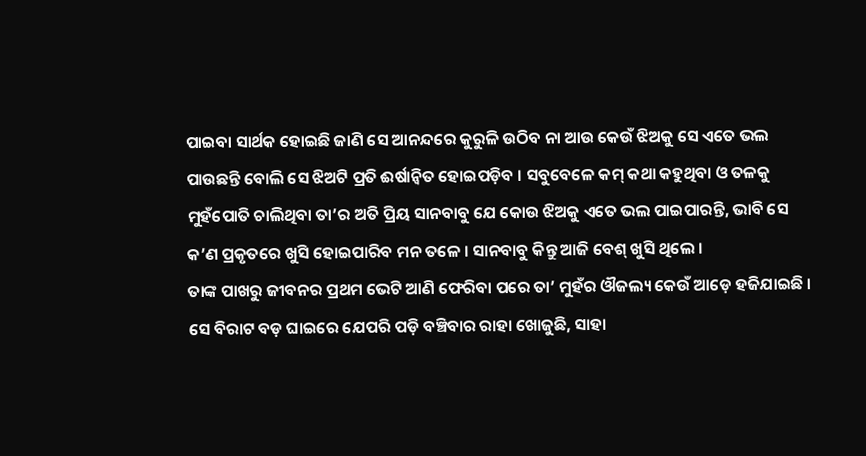ପାଇବା ସାର୍ଥକ ହୋଇଛି ଜାଣି ସେ ଆନନ୍ଦରେ କୁରୁଳି ଉଠିବ ନା ଆଉ କେଉଁ ଝିଅକୁ ସେ ଏତେ ଭଲ ପାଉଛନ୍ତି ବୋଲି ସେ ଝିଅଟି ପ୍ରତି ଈର୍ଷାନ୍ୱିତ ହୋଇପଡ଼ିବ । ସବୁବେଳେ କମ୍ କଥା କହୁଥିବା ଓ ତଳକୁ ମୁହଁପୋତି ଚାଲିଥିବା ତା’ର ଅତି ପ୍ରିୟ ସାନବାବୁ ଯେ କୋଉ ଝିଅକୁ ଏତେ ଭଲ ପାଇପାରନ୍ତି, ଭାବି ସେ କ’ଣ ପ୍ରକୃତରେ ଖୁସି ହୋଇପାରିବ ମନ ତଳେ । ସାନବାବୁ କିନ୍ତୁ ଆଜି ବେଶ୍ ଖୁସି ଥିଲେ ।
ତାଙ୍କ ପାଖରୁ ଜୀବନର ପ୍ରଥମ ଭେଟି ଆଣି ଫେରିବା ପରେ ତା’ ମୁହଁର ଔଜଲ୍ୟ କେଉଁ ଆଡ଼େ ହଜିଯାଇଛି । ସେ ବିରାଟ ବଡ଼ ଘାଇରେ ଯେପରି ପଡ଼ି ବଞ୍ଚିବାର ରାହା ଖୋଜୁଛି, ସାହା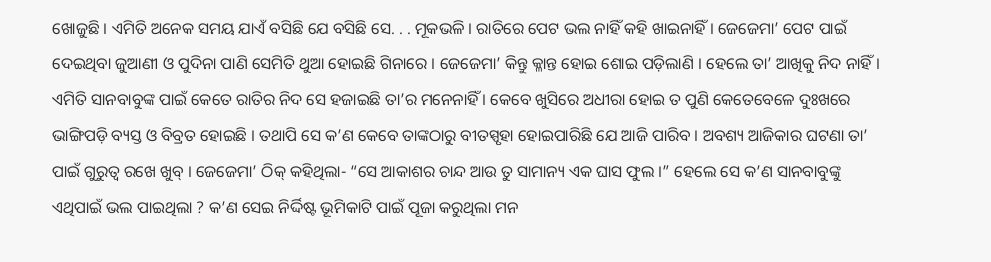ଖୋଜୁଛି । ଏମିତି ଅନେକ ସମୟ ଯାଏଁ ବସିଛି ଯେ ବସିଛି ସେ. . . ମୂକଭଳି । ରାତିରେ ପେଟ ଭଲ ନାହିଁ କହି ଖାଇନାହିଁ । ଜେଜେମା’ ପେଟ ପାଇଁ ଦେଇଥିବା ଜୁଆଣୀ ଓ ପୁଦିନା ପାଣି ସେମିତି ଥୁଆ ହୋଇଛି ଗିନାରେ । ଜେଜେମା’ କିନ୍ତୁ କ୍ଳାନ୍ତ ହୋଇ ଶୋଇ ପଡ଼ିଲାଣି । ହେଲେ ତା’ ଆଖିକୁ ନିଦ ନାହିଁ । ଏମିତି ସାନବାବୁଙ୍କ ପାଇଁ କେତେ ରାତିର ନିଦ ସେ ହଜାଇଛି ତା’ର ମନେନାହିଁ । କେବେ ଖୁସିରେ ଅଧୀରା ହୋଇ ତ ପୁଣି କେତେବେଳେ ଦୁଃଖରେ ଭାଙ୍ଗିପଡ଼ି ବ୍ୟସ୍ତ ଓ ବିବ୍ରତ ହୋଇଛି । ତଥାପି ସେ କ’ଣ କେବେ ତାଙ୍କଠାରୁ ବୀତସ୍ପୃହା ହୋଇପାରିଛି ଯେ ଆଜି ପାରିବ । ଅବଶ୍ୟ ଆଜିକାର ଘଟଣା ତା’ ପାଇଁ ଗୁରୁତ୍ୱ ରଖେ ଖୁବ୍ । ଜେଜେମା’ ଠିକ୍ କହିଥିଲା- “ସେ ଆକାଶର ଚାନ୍ଦ ଆଉ ତୁ ସାମାନ୍ୟ ଏକ ଘାସ ଫୁଲ ।” ହେଲେ ସେ କ’ଣ ସାନବାବୁଙ୍କୁ ଏଥିପାଇଁ ଭଲ ପାଇଥିଲା ? କ’ଣ ସେଇ ନିର୍ଦ୍ଦିଷ୍ଟ ଭୂମିକାଟି ପାଇଁ ପୂଜା କରୁଥିଲା ମନ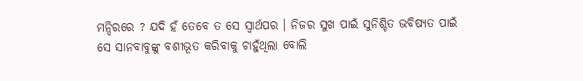ମନ୍ଦିରରେ ? ଯଦି ହଁ ତେବେ ତ ସେ ସ୍ୱାର୍ଥପର । ନିଜର ସୁଖ ପାଇଁ ସୁନିଶ୍ଚିତ ଭବିଷ୍ୟତ ପାଇଁ ସେ ସାନବାବୁଙ୍କୁ ବଶୀଭୂତ କରିବାକୁ ଚାହୁଁଥିଲା ବୋଲି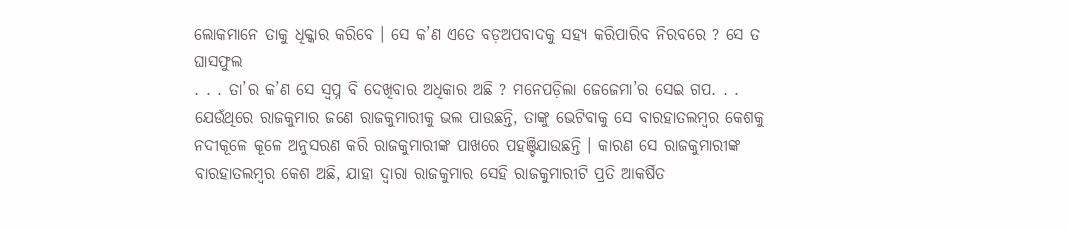ଲୋକମାନେ ତାକୁ ଧିକ୍କାର କରିବେ । ସେ କ’ଣ ଏତେ ବଡ଼ଅପବାଦକୁ ସହ୍ୟ କରିପାରିବ ନିରବରେ ? ସେ ତ ଘାସଫୁଲ
. . . ତା’ର କ’ଣ ସେ ସ୍ୱପ୍ନ ବି ଦେଖିବାର ଅଧିକାର ଅଛି ? ମନେପଡ଼ିଲା ଜେଜେମା’ର ସେଇ ଗପ. . . ଯେଉଁଥିରେ ରାଜକୁମାର ଜଣେ ରାଜକୁମାରୀକୁ ଭଲ ପାଉଛନ୍ତି, ତାଙ୍କୁ ଭେଟିବାକୁ ସେ ବାରହାତଲମ୍ୱର କେଶକୁ ନଦୀକୂଳେ କୂଳେ ଅନୁସରଣ କରି ରାଜକୁମାରୀଙ୍କ ପାଖରେ ପହଞ୍ଚିଯାଉଛନ୍ତି । କାରଣ ସେ ରାଜକୁମାରୀଙ୍କ ବାରହାତଲମ୍ୱର କେଶ ଅଛି, ଯାହା ଦ୍ୱାରା ରାଜକୁମାର ସେହି ରାଜକୁମାରୀଟି ପ୍ରତି ଆକର୍ଷିତ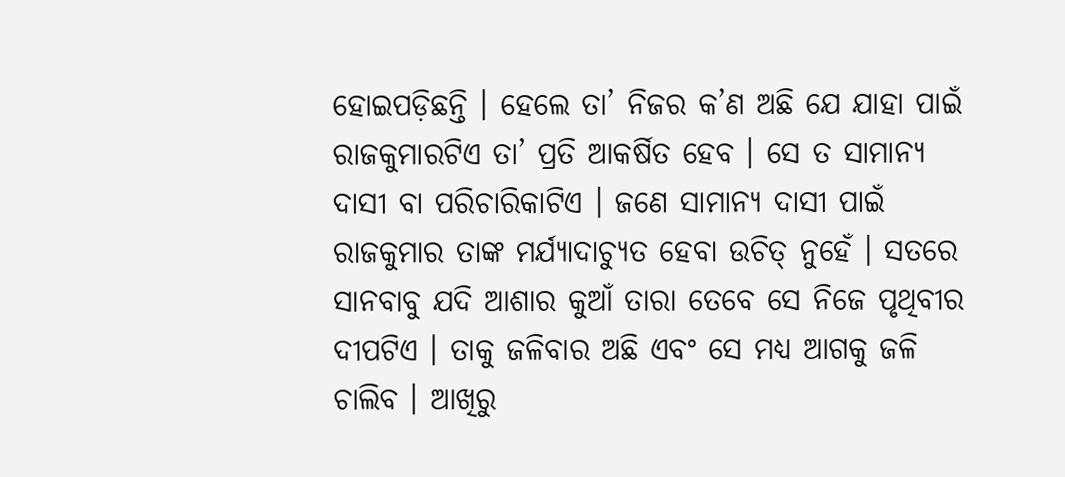ହୋଇପଡ଼ିଛନ୍ତି । ହେଲେ ତା’ ନିଜର କ’ଣ ଅଛି ଯେ ଯାହା ପାଇଁ ରାଜକୁମାରଟିଏ ତା’ ପ୍ରତି ଆକର୍ଷିତ ହେବ । ସେ ତ ସାମାନ୍ୟ ଦାସୀ ବା ପରିଚାରିକାଟିଏ । ଜଣେ ସାମାନ୍ୟ ଦାସୀ ପାଇଁ ରାଜକୁମାର ତାଙ୍କ ମର୍ଯ୍ୟାଦାଚ୍ୟୁତ ହେବା ଉଚିତ୍ ନୁହେଁ । ସତରେ ସାନବାବୁ ଯଦି ଆଶାର କୁଆଁ ତାରା ତେବେ ସେ ନିଜେ ପୃଥିବୀର ଦୀପଟିଏ । ତାକୁ ଜଳିବାର ଅଛି ଏବଂ ସେ ମଧ୍ୟ ଆଗକୁ ଜଳି ଚାଲିବ । ଆଖିରୁ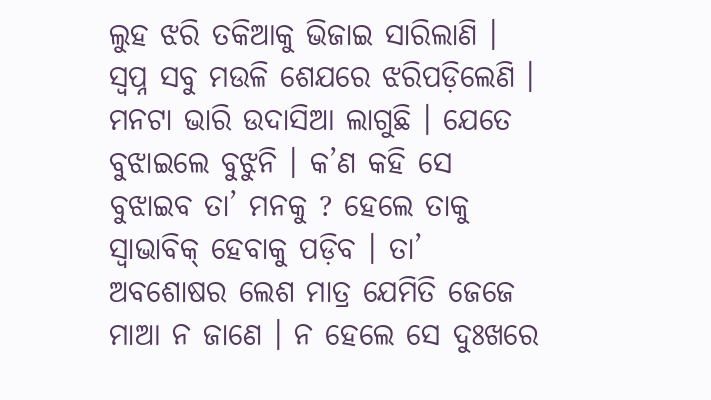ଲୁହ ଝରି ତକିଆକୁ ଭିଜାଇ ସାରିଲାଣି । ସ୍ୱପ୍ନ ସବୁ ମଉଳି ଶେଯରେ ଝରିପଡ଼ିଲେଣି । ମନଟା ଭାରି ଉଦାସିଆ ଲାଗୁଛି । ଯେତେ ବୁଝାଇଲେ ବୁଝୁନି । କ’ଣ କହି ସେ ବୁଝାଇବ ତା’ ମନକୁ ? ହେଲେ ତାକୁ ସ୍ୱାଭାବିକ୍ ହେବାକୁ ପଡ଼ିବ । ତା’ ଅବଶୋଷର ଲେଶ ମାତ୍ର ଯେମିତି ଜେଜେ ମାଆ ନ ଜାଣେ । ନ ହେଲେ ସେ ଦୁଃଖରେ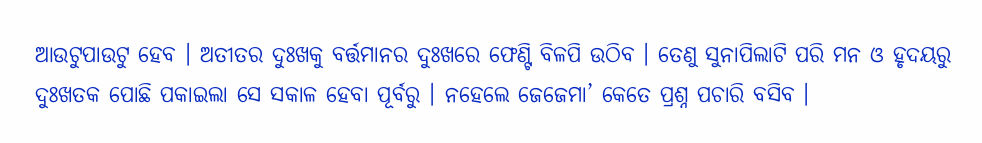ଆଉଟୁପାଉଟୁ ହେବ । ଅତୀତର ଦୁଃଖକୁ ବର୍ତ୍ତମାନର ଦୁଃଖରେ ଫେଣ୍ଟି ବିଳପି ଉଠିବ । ତେଣୁ ସୁନାପିଲାଟି ପରି ମନ ଓ ହୃଦୟରୁ ଦୁଃଖତକ ପୋଛି ପକାଇଲା ସେ ସକାଳ ହେବା ପୂର୍ବରୁ । ନହେଲେ ଜେଜେମା’ କେତେ ପ୍ରଶ୍ନ ପଚାରି ବସିବ ।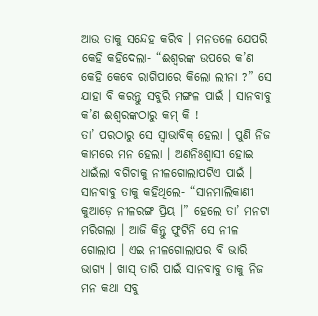ଆଉ ତାକୁ ସନ୍ଦେହ କରିବ । ମନତଳେ ଯେପରି କେହି କହିଦେଲା- “ଈଶ୍ୱରଙ୍କ ଉପରେ କ’ଣ କେହି କେବେ ରାଗିପାରେ କିଲୋ ଲୀନା ?” ସେ ଯାହା ବି କରନ୍ତୁ ସବୁରି ମଙ୍ଗଳ ପାଇଁ । ସାନବାବୁ କ’ଣ ଈଶ୍ୱରଙ୍କଠାରୁ କମ୍ କି !
ତା’ ପରଠାରୁ ସେ ସ୍ୱାଭାବିକ୍ ହେଲା । ପୁଣି ନିଜ କାମରେ ମନ ହେଲା । ଅଣନିଃଶ୍ୱାସୀ ହୋଇ ଧାଇଁଲା ବଗିଚାକୁ ନୀଳଗୋଲାପଟିଏ ପାଇଁ । ସାନବାବୁ ତାକୁ କହିଥିଲେ- “ସାନମାଲିକାଣୀ କୁଆଡ଼େ ନୀଳରଙ୍ଗ ପ୍ରିୟ ।” ହେଲେ ତା’ ମନଟା ମରିଗଲା । ଆଜି କିନ୍ତୁ ଫୁଟିନି ସେ ନୀଳ ଗୋଲାପ । ଏଇ ନୀଳଗୋଲାପର ବି ଭାରି ଭାଗ୍ୟ । ଖାସ୍ ତାରି ପାଇଁ ସାନବାବୁ ତାକୁ ନିଜ ମନ କଥା ସବୁ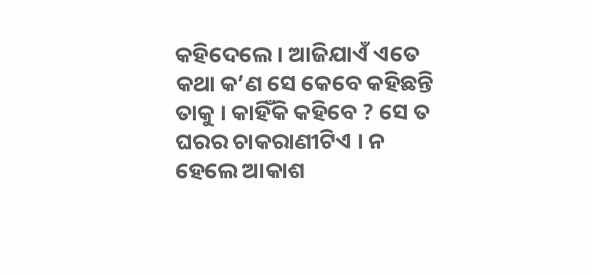କହିଦେଲେ । ଆଜିଯାଏଁ ଏତେ କଥା କ’ଣ ସେ କେବେ କହିଛନ୍ତି ତାକୁ । କାହିଁକି କହିବେ ? ସେ ତ ଘରର ଚାକରାଣୀଟିଏ । ନ ହେଲେ ଆକାଶ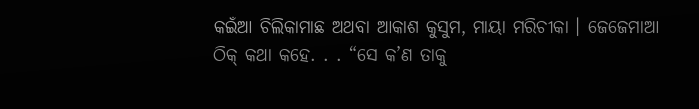କଇଁଆ ଚିଲିକାମାଛ ଅଥବା ଆକାଶ କୁସୁମ, ମାୟା ମରିଚୀକା । ଜେଜେମାଆ ଠିକ୍ କଥା କହେ. . . “ସେ କ’ଣ ତାକୁ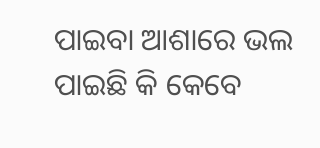ପାଇବା ଆଶାରେ ଭଲ ପାଇଛି କି କେବେ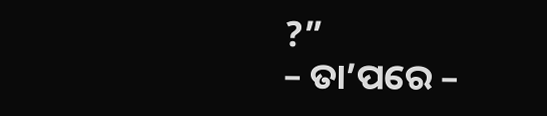?”
– ତା’ପରେ –